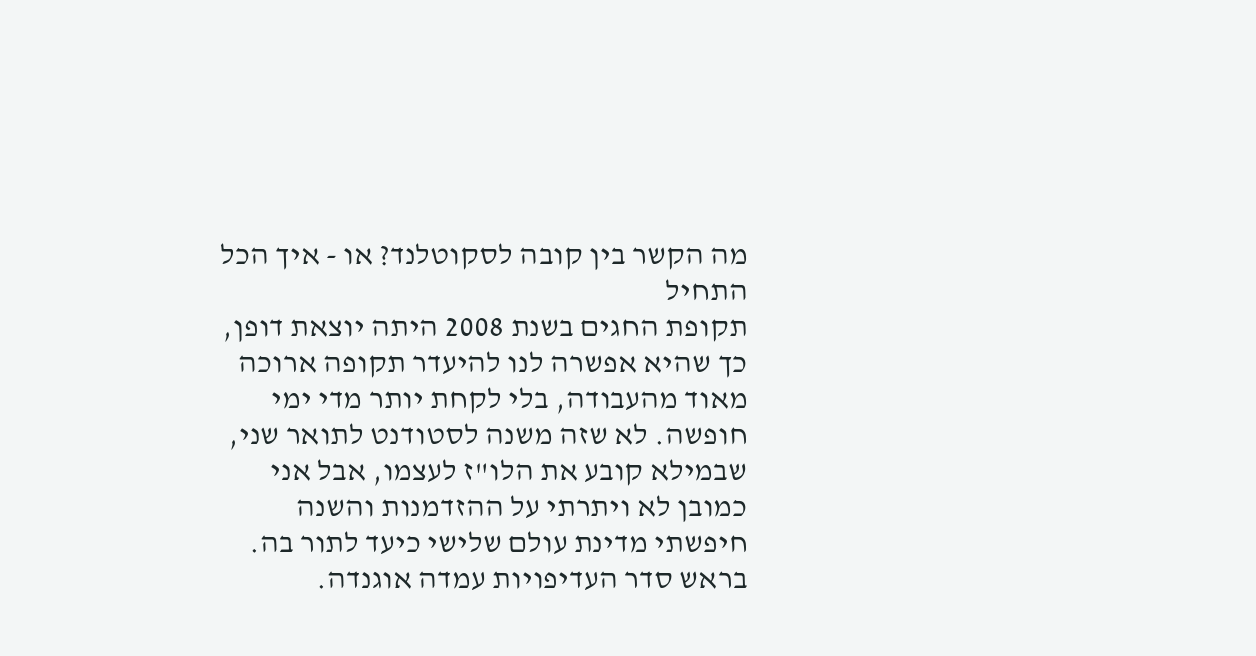מה הקשר בין קובה לסקוטלנד? או - איך הכל התחיל
תקופת החגים בשנת 2008 היתה יוצאת דופן, כך שהיא אפשרה לנו להיעדר תקופה ארוכה מאוד מהעבודה, בלי לקחת יותר מדי ימי חופשה. לא שזה משנה לסטודנט לתואר שני, שבמילא קובע את הלו"ז לעצמו, אבל אני כמובן לא ויתרתי על ההזדמנות והשנה חיפשתי מדינת עולם שלישי כיעד לתור בה. בראש סדר העדיפויות עמדה אוגנדה.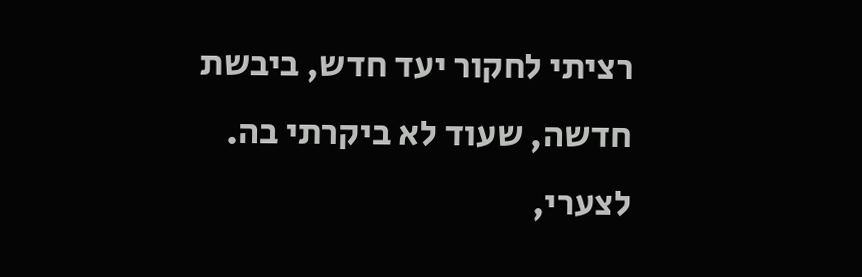רציתי לחקור יעד חדש, ביבשת חדשה, שעוד לא ביקרתי בה. לצערי,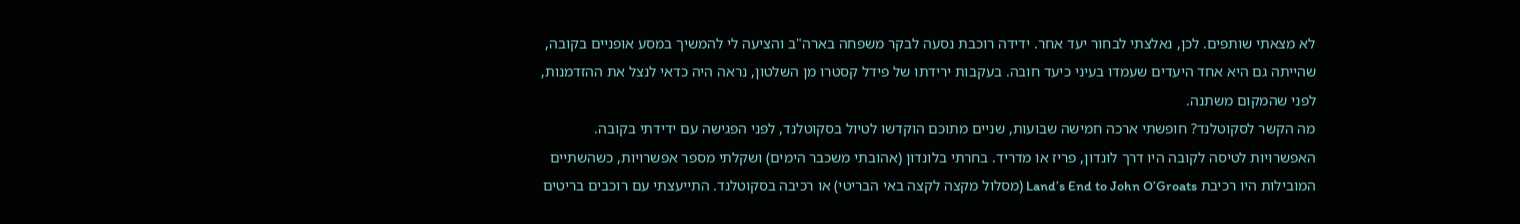לא מצאתי שותפים. לכן, נאלצתי לבחור יעד אחר. ידידה רוכבת נסעה לבקר משפחה בארה"ב והציעה לי להמשיך במסע אופניים בקובה, שהייתה גם היא אחד היעדים שעמדו בעיני כיעד חובה. בעקבות ירידתו של פידל קסטרו מן השלטון, נראה היה כדאי לנצל את ההזדמנות, לפני שהמקום משתנה.
מה הקשר לסקוטלנד? חופשתי ארכה חמישה שבועות, שניים מתוכם הוקדשו לטיול בסקוטלנד, לפני הפגישה עם ידידתי בקובה. האפשרויות לטיסה לקובה היו דרך לונדון, פריז או מדריד. בחרתי בלונדון (אהובתי משכבר הימים) ושקלתי מספר אפשרויות, כשהשתיים המובילות היו רכיבת Land’s End to John O’Groats (מסלול מקצה לקצה באי הבריטי) או רכיבה בסקוטלנד. התייעצתי עם רוכבים בריטים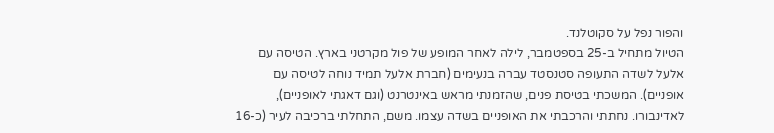והפור נפל על סקוטלנד.
הטיול מתחיל ב-25 בספטמבר, לילה לאחר המופע של פול מקרטני בארץ. הטיסה עם אלעל לשדה התעופה סטנסטד עברה בנעימים (חברת אלעל תמיד נוחה לטיסה עם אופניים). המשכתי בטיסת פנים, שהזמנתי מראש באינטרנט (וגם דאגתי לאופניים), לאדינבורו. נחתתי והרכבתי את האופניים בשדה עצמו. משם, התחלתי ברכיבה לעיר (כ-16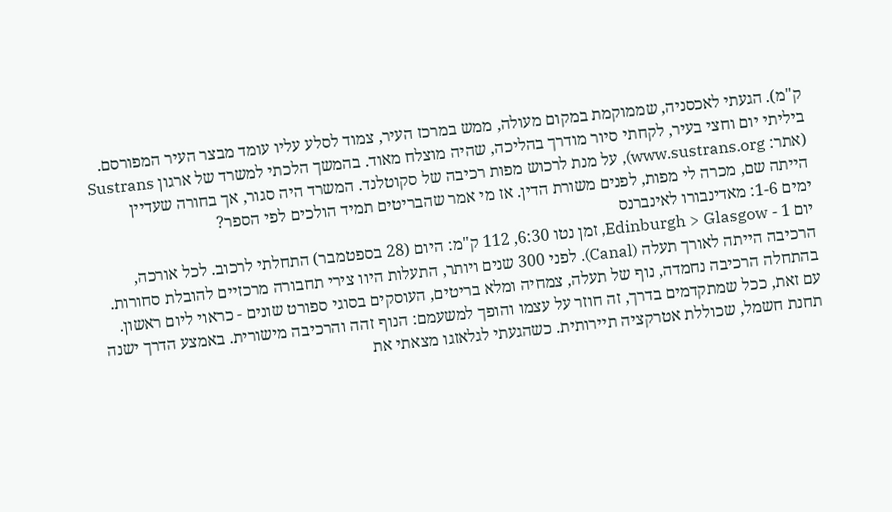ק"מ). הגעתי לאכסניה, שממוקמת במקום מעולה, ממש במרכז העיר, צמוד לסלע עליו עומד מבצר העיר המפורסם. ביליתי יום וחצי בעיר, לקחתי סיור מודרך בהליכה, שהיה מוצלח מאוד. בהמשך הלכתי למשרד של ארגון Sustrans (אתר: www.sustrans.org), על מנת לרכוש מפות רכיבה של סקוטלנד. המשרד היה סגור, אך בחורה שעדיין הייתה שם, מכרה לי מפות, לפנים משורת הדין. אז מי אמר שהבריטים תמיד הולכים לפי הספר?
ימים 1-6: מאדינבורו לאינברנס
יום 1 - Edinburgh > Glasgow, זמן נטו 6:30, 112 ק"מ: היום (28 בספטמבר) התחלתי לרכוב. לכל אורכה, הרכיבה הייתה לאורך תעלה (Canal). לפני 300 שנים ויותר, התעלות היוו צירי תחבורה מרכזיים להובלת סחורות. בהתחלה הרכיבה נחמדה, נוף של תעלה, צמחיה ומלא בריטים, העוסקים בסוגי ספורט שונים - כראוי ליום ראשון. עם זאת, ככל שמתקדמים בדרך, זה חוזר על עצמו והופך למשעמם: הנוף זהה והרכיבה מישורית. באמצע הדרך ישנה תחנת חשמל, שכוללת אטרקציה תיירותית. כשהגעתי לגלאזגו מצאתי את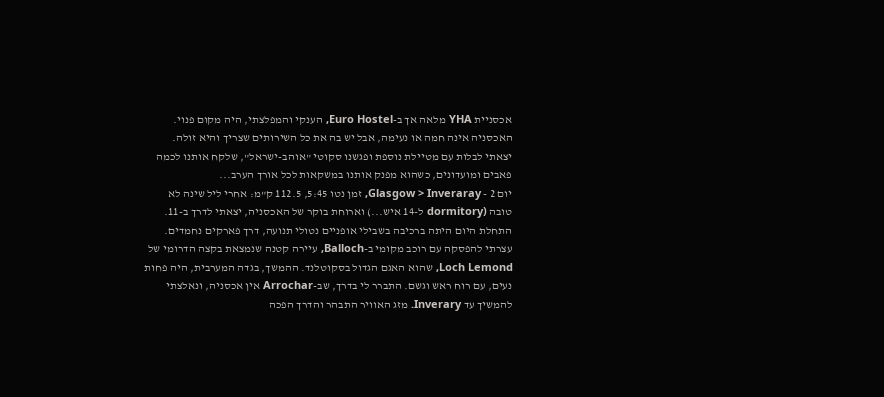אכסניית YHA מלאה אך ב-Euro Hostel, הענקי והמפלצתי, היה מקום פנוי. האכסניה אינה חמה או נעימה, אבל יש בה את כל השירותים שצריך והיא זולה. יצאתי לבלות עם מטיילת נוספת ופגשנו סקוטי "אוהב-ישראל", שלקח אותנו לכמה פאבים ומועדונים, כשהוא מפנק אותנו במשקאות לכל אורך הערב...
יום 2 - Glasgow > Inveraray, זמן נטו 5:45, 112.5 ק"מ: אחרי ליל שינה לא טובה (dormitory ל-14 איש...) וארוחת בוקר של האכסניה, יצאתי לדרך ב-11. התחלת היום היתה ברכיבה בשבילי אופניים נטולי תנועה, דרך פארקים נחמדים. עצרתי להפסקה עם רוכב מקומי ב-Balloch, עיירה קטנה שנמצאת בקצה הדרומי של Loch Lemond, שהוא האגם הגדול בסקוטלנד. ההמשך, בגדה המערבית, היה פחות נעים, עם רוח ראש וגשם. התברר לי בדרך, שב-Arrochar אין אכסניה, ונאלצתי להמשיך עד Inverary. מזג האוויר התבהר והדרך הפכה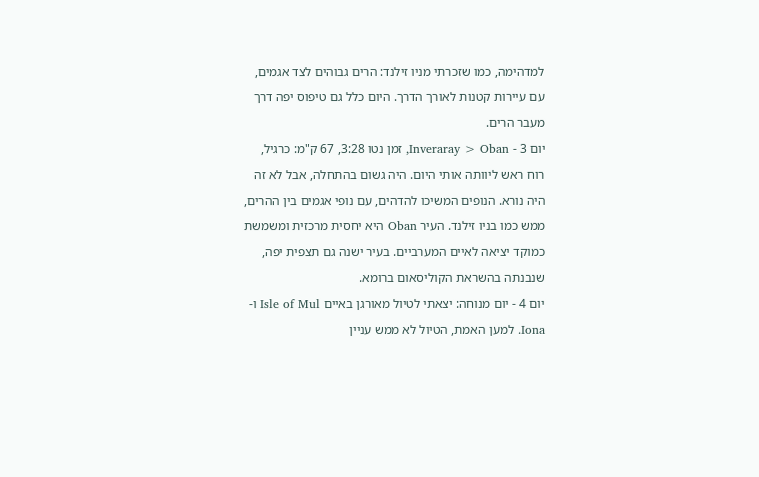למדהימה, כמו שזכרתי מניו זילנד: הרים גבוהים לצד אגמים, עם עיירות קטנות לאורך הדרך. היום כלל גם טיפוס יפה דרך מעבר הרים.
יום 3 - Inveraray > Oban, זמן נטו 3:28, 67 ק"מ: כרגיל, רוח ראש ליוותה אותי היום. היה גשום בהתחלה, אבל לא זה היה נורא. הנופים המשיכו להדהים, עם נופי אגמים בין ההרים, ממש כמו בניו זילנד. העיר Oban היא יחסית מרכזית ומשמשת כמוקד יציאה לאיים המערביים. בעיר ישנה גם תצפית יפה, שנבנתה בהשראת הקוליסאום ברומא.
יום 4 - יום מנוחה: יצאתי לטיול מאורגן באיים Isle of Mul ו-Iona. למען האמת, הטיול לא ממש עניין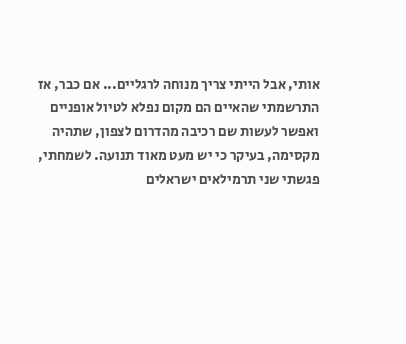אותי, אבל הייתי צריך מנוחה לרגליים... אם כבר, אז התרשמתי שהאיים הם מקום נפלא לטיול אופניים ואפשר לעשות שם רכיבה מהדרום לצפון, שתהיה מקסימה, בעיקר כי יש מעט מאוד תנועה. לשמחתי, פגשתי שני תרמילאים ישראלים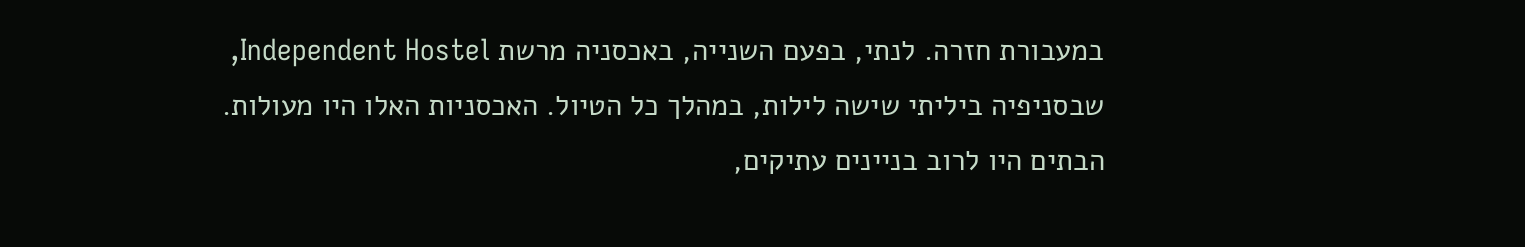במעבורת חזרה. לנתי, בפעם השנייה, באכסניה מרשת Independent Hostel, שבסניפיה ביליתי שישה לילות, במהלך כל הטיול. האכסניות האלו היו מעולות. הבתים היו לרוב בניינים עתיקים,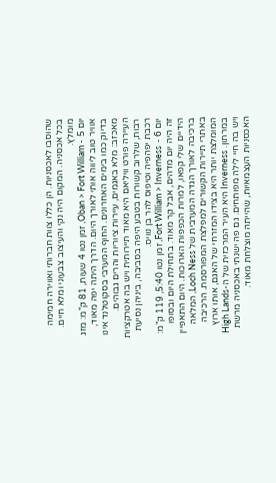שהוסבו לאכסניות. הן כללו צוות חברותי ואווירה חמימה בכל אכסניה. המקום היה נקי והעיצוב צבעוני ומלא חיים. מומלץ.
יום 5 - Oban > Fort William, זמן נטו 4 שעות, 81 ק"מ: מזג אוויר טוב ליווה אותי לאורך היום. הדרך היתה יפה מאוד, בדיוק כמו בימים האחרונים. החוף המערבי בסקוטלנד אינו מאכזב: מלא באגמים, עיירות ציוריות והרים גבוהים. העיירה פורט וויליאם היא מאוד תיירותית ויש בה אטרקציות רבות, שלרוב קשורות בטבע היפה בסביבה, ביניהן נסיעת רכבת יפהפיה וטיפוס להר בן נוויס.
יום 6 - Fort William > Inverness, זמן נטו 5:40, 119 ק"מ: זה היה יום מדהים, אבל קר מאוד. בתחילת היום ובסופו הידיים שלי קפאו, למרות הכפפות הארוכות. היום התאפיין ברכיבה לאורך הגדה המערבית של Loch Ness, המלאה באתרי תיירות הקשורים למפלצת המפורסמת. הרכיבה המומלצת יותר היא בצידו המזרחי של האגם, אותו ארוץ במרתון. Inverness היא העיר המרכזית של ה-High Lands ויש בה חיי לילה מפותחים. גם פה ישנתי באכסניה מרשת האכסניות העצמאיות, שהייתה מוצלחת מאוד.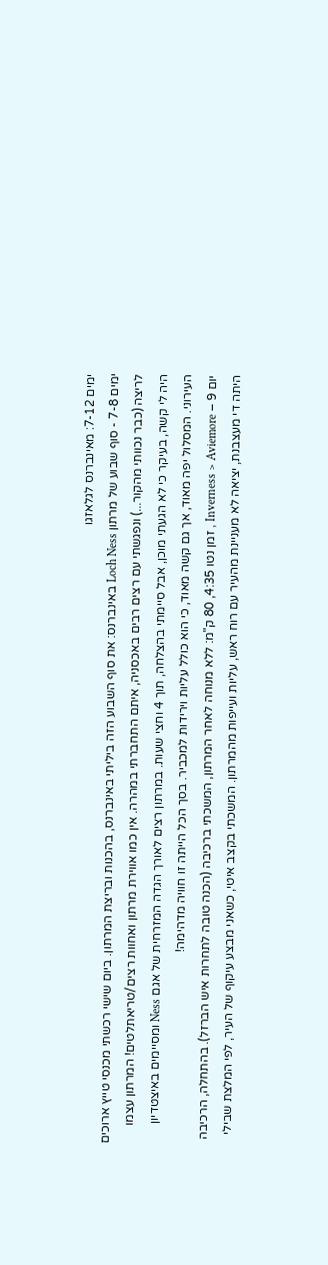ימים 7-12: מאינברנס לגלאזגו
ימים 7-8 - סוף שבוע של מרתון Loch Ness באינברנס: את סוף השבוע הזה ביליתי באינברנס, בהכנות ובריצת המרתון. ביום שישי רכשתי מכנסי טייץ ארוכים לריצה (כבר נכוותי מהקור...) ונפגשתי עם רצים רבים באכסניה, איתם התחברתי במהרה. אין כמו אווירת מרתון ואחוות רצים/טריאתלטים! המרתון עצמו היה לי קשה, בעיקר כי לא הגעתי מוכן, אבל סיימתי בהצלחה, תוך 4 וחצי שעות. במרתון רצים לאורך הגדה המזרחית של אגם Ness ומסיימים באיצטדיון העירוני. המסלול יפה מאוד, אך גם קשה מאוד, כי הוא כולל עליות וירידות למכביר. בסך הכל הייתה זו חוויה מדהימה!
יום 9 – Inverness > Aviemore , זמן נטו 4:35, 80 ק"מ: ללא מנוחה לאחר המרתון, המשכתי ברכיבה (הכנה טובה לתחרות איש הברזל). בהתחלה, הרכיבה היתה די מעצבנת, יציאה לא מעניינת מהעיר עם רוח ראש, עליות ועייפות מהמרתון. המשכתי בקצב איטי, כשאני מבצע עיקוף של העיר, לפי המלצת שבילי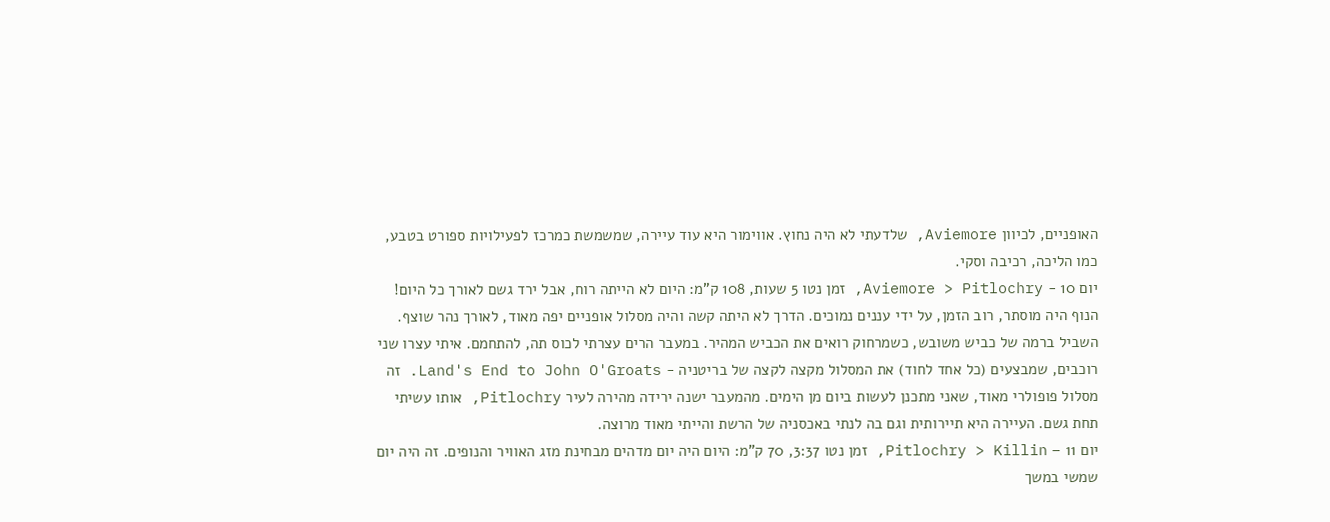האופניים, לכיוון Aviemore, שלדעתי לא היה נחוץ. אווימור היא עוד עיירה, שמשמשת כמרכז לפעילויות ספורט בטבע, כמו הליכה, רכיבה וסקי.
יום 10 - Aviemore > Pitlochry, זמן נטו 5 שעות, 108 ק"מ: היום לא הייתה רוח, אבל ירד גשם לאורך כל היום! הנוף היה מוסתר, רוב הזמן, על ידי עננים נמוכים. הדרך לא היתה קשה והיה מסלול אופניים יפה מאוד, לאורך נהר שוצף. השביל ברמה של כביש משובש, כשמרחוק רואים את הכביש המהיר. במעבר הרים עצרתי לכוס תה, להתחמם. איתי עצרו שני רוכבים, שמבצעים (כל אחד לחוד) את המסלול מקצה לקצה של בריטניה - Land's End to John O'Groats. זה מסלול פופולרי מאוד, שאני מתכנן לעשות ביום מן הימים. מהמעבר ישנה ירידה מהירה לעיר Pitlochry, אותו עשיתי תחת גשם. העיירה היא תיירותית וגם בה לנתי באכסניה של הרשת והייתי מאוד מרוצה.
יום 11 – Pitlochry > Killin, זמן נטו 3:37, 70 ק"מ: היום היה יום מדהים מבחינת מזג האוויר והנופים. זה היה יום שמשי במשך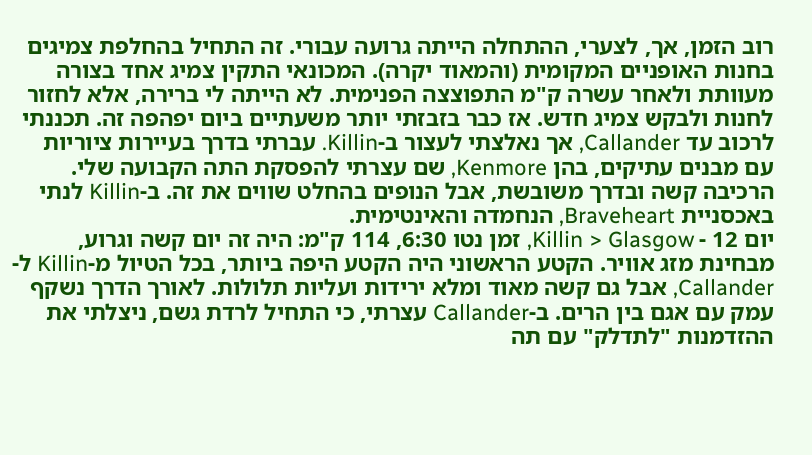רוב הזמן, אך, לצערי, ההתחלה הייתה גרועה עבורי. זה התחיל בהחלפת צמיגים בחנות האופניים המקומית (והמאוד יקרה). המכונאי התקין צמיג אחד בצורה מעוותת ולאחר עשרה ק"מ התפוצצה הפנימית. לא הייתה לי ברירה, אלא לחזור לחנות ולבקש צמיג חדש. אז כבר בזבזתי יותר משעתיים ביום יפהפה זה. תכננתי לרכוב עד Callander, אך נאלצתי לעצור ב-Killin. עברתי בדרך בעיירות ציוריות עם מבנים עתיקים, בהן Kenmore, שם עצרתי להפסקת התה הקבועה שלי. הרכיבה קשה ובדרך משובשת, אבל הנופים בהחלט שווים את זה. ב-Killin לנתי באכסניית Braveheart, הנחמדה והאינטימית.
יום 12 - Killin > Glasgow, זמן נטו 6:30, 114 ק"מ: היה זה יום קשה וגרוע, מבחינת מזג אוויר. הקטע הראשוני היה הקטע היפה ביותר, בכל הטיול מ-Killin ל-Callander, אבל גם קשה מאוד ומלא ירידות ועליות תלולות. לאורך הדרך נשקף עמק עם אגם בין הרים. ב-Callander עצרתי, כי התחיל לרדת גשם, ניצלתי את ההזדמנות "לתדלק" עם תה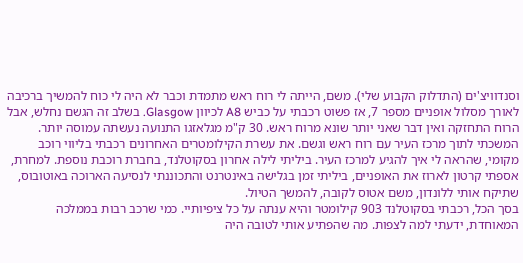וסנדוויצ'ים (התדלוק הקבוע שלי). משם, הייתה לי רוח ראש מתמדת וכבר לא היה לי כוח להמשיך ברכיבה לאורך מסלול אופניים מספר 7, אז פשוט רכבתי על כביש A8 לכיוון Glasgow. בשלב זה הגשם נחלש, אבל הרוח התחזקה ואין דבר שאני יותר שונא מרוח ראש. 30 ק"מ מגלאזגו התנועה נעשתה עמוסה יותר. המשכתי לתוך מרכז העיר עם רוח ראש וגשם. את עשרת הקילומטרים האחרונים רכבתי בליווי רוכב מקומי, שהראה לי איך להגיע למרכז העיר. ביליתי לילה אחרון בסקוטלנד, בחברת רוכבת נוספת. למחרת, אספתי קרטון לארוז את האופניים, ביליתי זמן בגלישה באינטרנט והתכוננתי לנסיעה הארוכה באוטובוס, שתיקח אותי ללונדון, משם אטוס לקובה, להמשך הטיול.
בסך הכל, רכבתי בסקוטלנד 903 קילומטר והיא ענתה על כל ציפיותיי. כמי שרכב רבות בממלכה המאוחדת, ידעתי למה לצפות. מה שהפתיע אותי לטובה היה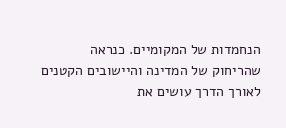הנחמדות של המקומיים. כנראה שהריחוק של המדינה והיישובים הקטנים לאורך הדרך עושים את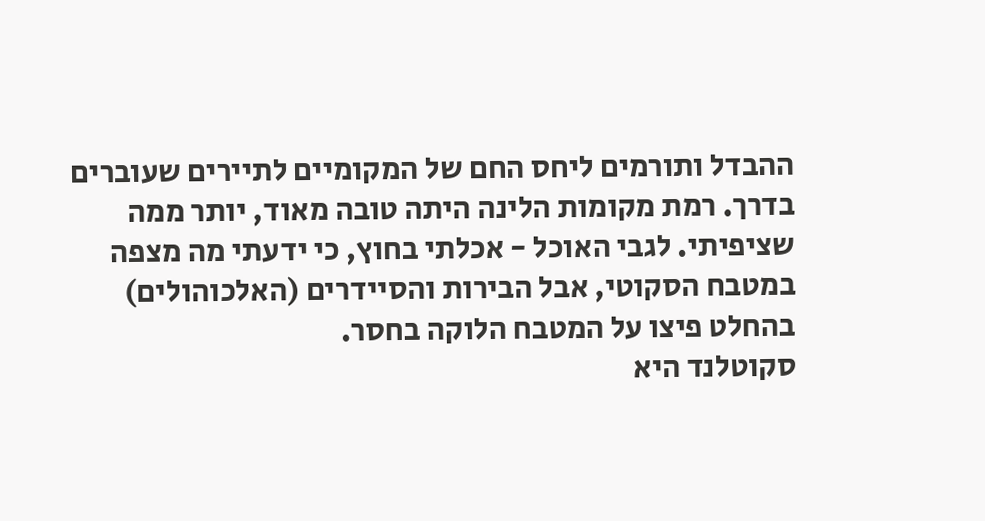ההבדל ותורמים ליחס החם של המקומיים לתיירים שעוברים בדרך. רמת מקומות הלינה היתה טובה מאוד, יותר ממה שציפיתי. לגבי האוכל - אכלתי בחוץ, כי ידעתי מה מצפה במטבח הסקוטי, אבל הבירות והסיידרים (האלכוהולים) בהחלט פיצו על המטבח הלוקה בחסר.
סקוטלנד היא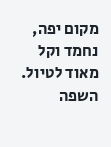מקום יפה, נחמד וקל מאוד לטיול. השפה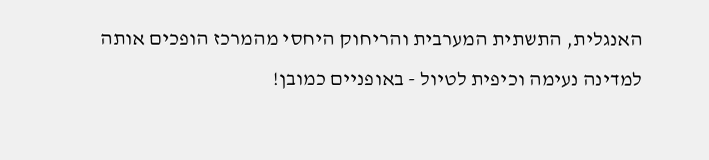האנגלית, התשתית המערבית והריחוק היחסי מהמרכז הופכים אותה למדינה נעימה וכיפית לטיול - באופניים כמובן!